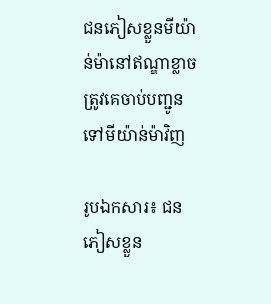ជនភៀសខ្លួនមីយ៉ាន់ម៉ានៅឥណ្ឌាខ្លាចត្រូវគេចាប់បញ្ជូនទៅមីយ៉ាន់ម៉ាវិញ

រូបឯកសារ៖ ជនភៀសខ្លួន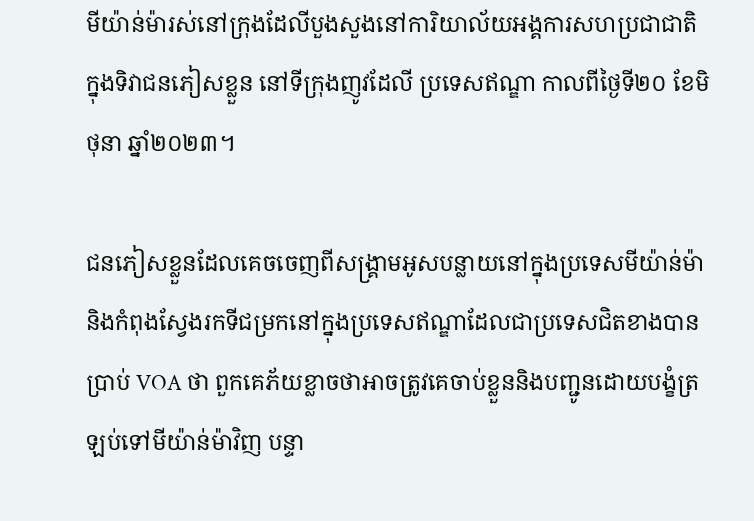មីយ៉ាន់ម៉ារស់នៅក្រុងដែលីបួងសួងនៅការិយាល័យអង្គការសហប្រជាជាតិ ក្នុងទិវាជនភៀសខ្លួន នៅទីក្រុងញូវដែលី ប្រទេសឥណ្ឌា កាលពីថ្ងៃទី២០ ខែមិថុនា ឆ្នាំ២០២៣។

ជនភៀសខ្លួនដែលគេចចេញពីសង្គ្រាមអូសបន្លាយនៅក្នុងប្រទេសមីយ៉ាន់ម៉ានិងកំពុងស្វែងរកទីជម្រកនៅក្នុងប្រទេសឥណ្ឌាដែលជាប្រទេសជិតខាងបានប្រាប់ VOA ថា ពួកគេភ័យខ្លាចថាអាចត្រូវគេចាប់ខ្លួននិងបញ្ជូនដោយបង្ខំត្រឡប់ទៅមីយ៉ាន់ម៉ាវិញ បន្ទា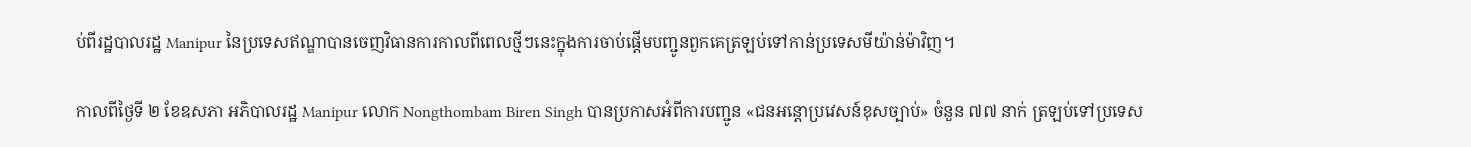ប់ពីរដ្ឋបាលរដ្ឋ Manipur នៃប្រទេសឥណ្ឌាបានចេញវិធានការកាលពីពេលថ្មីៗនេះក្នុងការចាប់ផ្តើមបញ្ជូនពួកគេត្រឡប់ទៅកាន់ប្រទេសមីយ៉ាន់ម៉ាវិញ។

កាលពីថ្ងៃទី ២ ខែឧសភា អភិបាលរដ្ឋ Manipur លោក Nongthombam Biren Singh បានប្រកាសអំពីការបញ្ជូន «ជនអន្តោប្រវេសន៍ខុសច្បាប់» ចំនួន ៧៧ នាក់ ត្រឡប់ទៅប្រទេស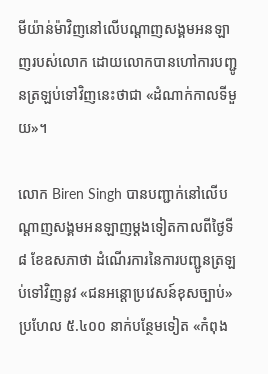មីយ៉ាន់ម៉ាវិញនៅលើបណ្តាញសង្គមអនឡាញរបស់លោក ដោយលោកបានហៅការបញ្ជូនត្រឡប់ទៅវិញនេះថាជា «ដំណាក់កាលទីមួយ»។

លោក Biren Singh បានបញ្ជាក់នៅលើបណ្ដាញសង្គមអនឡាញម្ដងទៀតកាលពីថ្ងៃទី ៨ ខែឧសភាថា ដំណើរការនៃការបញ្ជូនត្រឡប់ទៅវិញនូវ «ជនអន្តោប្រវេសន៍ខុសច្បាប់» ប្រហែល ៥.៤០០ នាក់បន្ថែមទៀត «កំពុង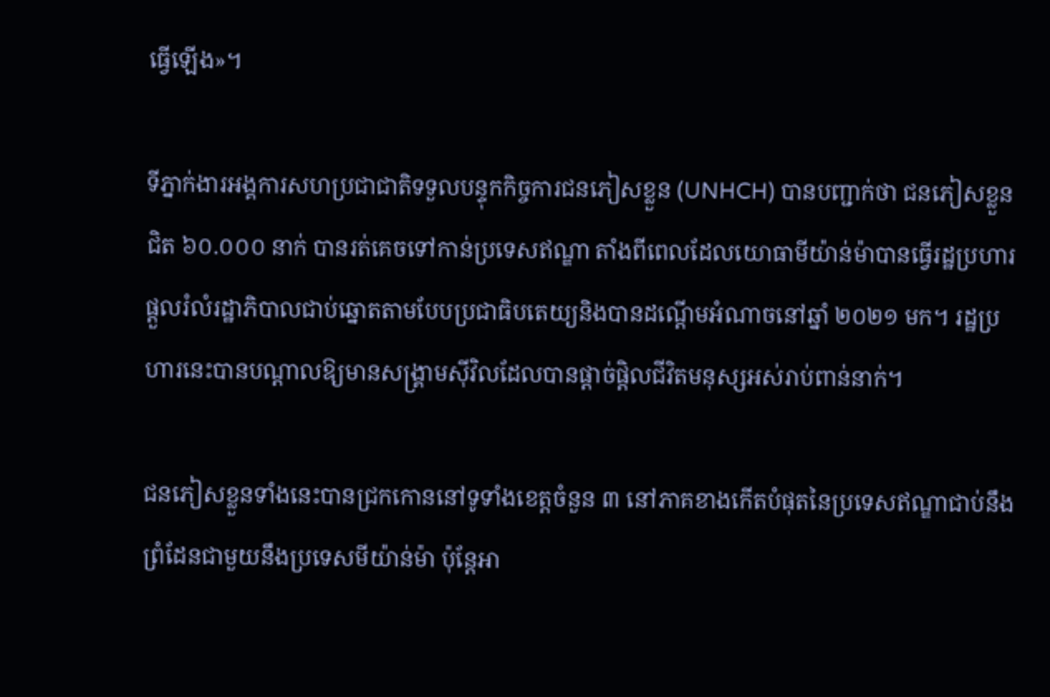ធ្វើឡើង»។

ទីភ្នាក់ងារអង្គការសហប្រជាជាតិទទួលបន្ទុកកិច្ចការជនភៀសខ្លួន (UNHCH) បានបញ្ជាក់ថា ជនភៀសខ្លួនជិត ៦០.០០០ នាក់ បានរត់គេចទៅកាន់ប្រទេសឥណ្ឌា តាំងពីពេលដែលយោធាមីយ៉ាន់ម៉ាបានធ្វើរដ្ឋប្រហារផ្តួលរំលំរដ្ឋាភិបាលជាប់ឆ្នោតតាមបែបប្រជាធិបតេយ្យនិងបានដណ្ដើមអំណាចនៅឆ្នាំ ២០២១ មក។ រដ្ឋប្រហារនេះបានបណ្ដាលឱ្យមានសង្គ្រាមស៊ីវិលដែលបានផ្តាច់ផ្តិលជីវិតមនុស្សអស់រាប់ពាន់នាក់។

ជនភៀសខ្លួនទាំងនេះបានជ្រកកោននៅទូទាំងខេត្តចំនួន ៣ នៅភាគខាងកើតបំផុតនៃប្រទេសឥណ្ឌាជាប់នឹងព្រំដែនជាមួយនឹងប្រទេសមីយ៉ាន់ម៉ា ប៉ុន្តែអា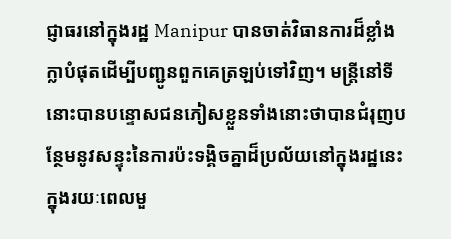ជ្ញាធរនៅក្នុងរដ្ឋ Manipur បានចាត់វិធានការដ៏ខ្លាំងក្លាបំផុតដើម្បីបញ្ជូនពួកគេត្រឡប់ទៅវិញ។ មន្ត្រីនៅទីនោះបានបន្ទោសជនភៀសខ្លួនទាំងនោះថាបានជំរុញបន្ថែមនូវសន្ទុះនៃការប៉ះទង្គិចគ្នាដ៏ប្រល័យនៅក្នុងរដ្ឋនេះក្នុងរយៈពេលមួ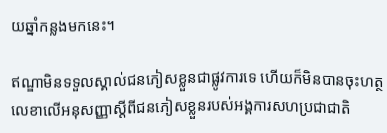យឆ្នាំកន្លងមកនេះ។

ឥណ្ឌាមិនទទួលស្គាល់ជនភៀសខ្លួនជាផ្លូវការទេ ហើយក៏មិនបានចុះហត្ថលេខាលើអនុសញ្ញាស្ដីពីជនភៀសខ្លួនរបស់អង្គការសហប្រជាជាតិ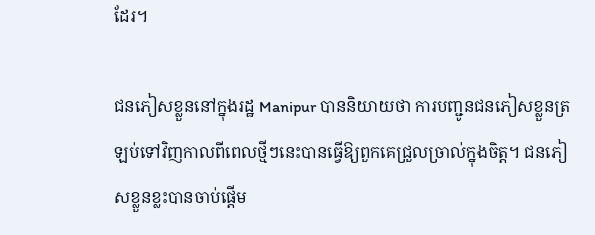ដែរ។

ជនភៀសខ្លួននៅក្នុងរដ្ឋ Manipur បាននិយាយថា ការបញ្ជូនជនភៀសខ្លួនត្រឡប់ទៅវិញកាលពីពេលថ្មីៗនេះបានធ្វើឱ្យពួកគេជ្រួលច្រាល់ក្នុងចិត្ត។ ជនភៀសខ្លួនខ្លះបានចាប់ផ្តើម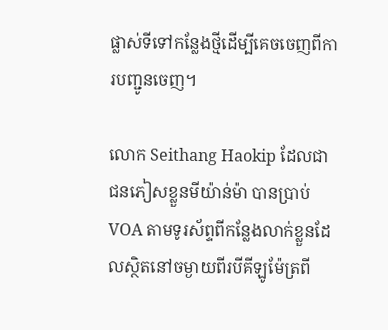ផ្លាស់ទីទៅកន្លែងថ្មីដើម្បីគេចចេញពីការបញ្ជូនចេញ។

លោក Seithang Haokip ដែលជាជនភៀសខ្លួនមីយ៉ាន់ម៉ា បានប្រាប់ VOA តាមទូរស័ព្ទពីកន្លែងលាក់ខ្លួនដែលស្ថិតនៅចម្ងាយពីរបីគីឡូម៉ែត្រពី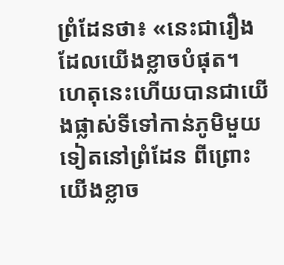ព្រំដែនថា៖ «នេះជារឿងដែលយើងខ្លាចបំផុត។ ហេតុនេះហើយបានជាយើងផ្លាស់ទីទៅកាន់ភូមិមួយទៀតនៅព្រំដែន ពីព្រោះយើងខ្លាច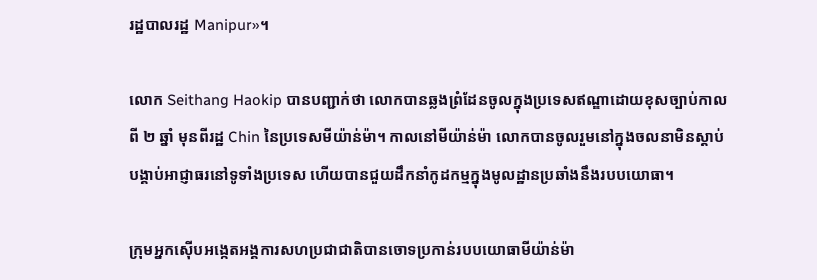រដ្ឋបាលរដ្ឋ Manipur»។

លោក Seithang Haokip បានបញ្ជាក់ថា លោកបានឆ្លងព្រំដែនចូលក្នុងប្រទេសឥណ្ឌាដោយខុសច្បាប់កាលពី ២ ឆ្នាំ មុនពីរដ្ឋ Chin នៃប្រទេសមីយ៉ាន់ម៉ា។ កាលនៅមីយ៉ាន់ម៉ា លោកបានចូលរួមនៅក្នុងចលនាមិនស្តាប់បង្គាប់អាជ្ញាធរនៅទូទាំងប្រទេស ហើយបានជួយដឹកនាំកូដកម្មក្នុងមូលដ្ឋានប្រឆាំងនឹងរបបយោធា។

ក្រុមអ្នកស៊ើបអង្កេតអង្គការសហប្រជាជាតិបានចោទប្រកាន់របបយោធាមីយ៉ាន់ម៉ា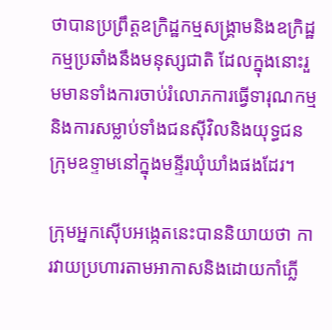ថាបានប្រព្រឹត្តឧក្រិដ្ឋកម្មសង្គ្រាមនិងឧក្រិដ្ឋកម្មប្រឆាំងនឹងមនុស្សជាតិ ដែលក្នុងនោះរួមមានទាំងការចាប់រំលោភការធ្វើទារុណកម្ម និងការសម្លាប់ទាំងជនស៊ីវិលនិងយុទ្ធជនក្រុមឧទ្ទាមនៅក្នុងមន្ទីរឃុំឃាំងផងដែរ។

ក្រុមអ្នកស៊ើបអង្កេតនេះបាននិយាយថា ការវាយប្រហារតាមអាកាសនិងដោយកាំភ្លើ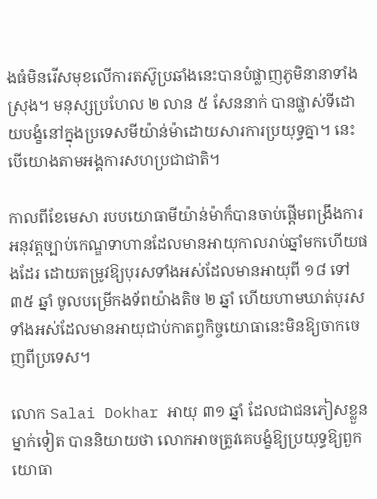ងធំមិនរើសមុខលើការតស៊ូប្រឆាំងនេះបានបំផ្លាញភូមិនានាទាំងស្រុង។ មនុស្សប្រហែល ២ លាន ៥ សែននាក់ បានផ្លាស់ទីដោយបង្ខំនៅក្នុងប្រទេសមីយ៉ាន់ម៉ាដោយសារការប្រយុទ្ធគ្នា។ នេះបើយោងតាមអង្គការសហប្រជាជាតិ។

កាលពីខែមេសា របបយោធាមីយ៉ាន់ម៉ាក៏បានចាប់ផ្តើមពង្រឹងការអនុវត្តច្បាប់កេណ្ឌទាហានដែលមានអាយុកាលរាប់ឆ្នាំមកហើយផងដែរ ដោយតម្រូវឱ្យបុរសទាំងអស់ដែលមានអាយុពី ១៨ ទៅ ៣៥ ឆ្នាំ ចូលបម្រើកងទ័ពយ៉ាងតិច ២ ឆ្នាំ ហើយហាមឃាត់បុរសទាំងអស់ដែលមានអាយុជាប់កាតព្វកិច្ចយោធានេះមិនឱ្យចាកចេញពីប្រទេស។

លោក Salai Dokhar អាយុ ៣១ ឆ្នាំ ដែលជាជនភៀសខ្លួនម្នាក់ទៀត បាននិយាយថា លោកអាចត្រូវគេបង្ខំឱ្យប្រយុទ្ធឱ្យពួកយោធា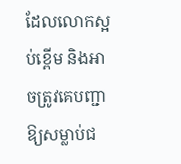ដែលលោកស្អប់ខ្ពើម និងអាចត្រូវគេបញ្ជាឱ្យសម្លាប់ជ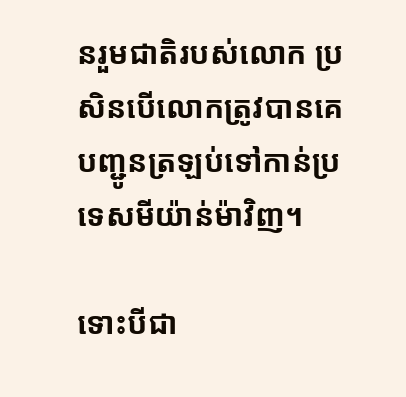នរួមជាតិរបស់លោក ប្រសិនបើលោកត្រូវបានគេបញ្ជូនត្រឡប់ទៅកាន់ប្រទេសមីយ៉ាន់ម៉ាវិញ។

ទោះបីជា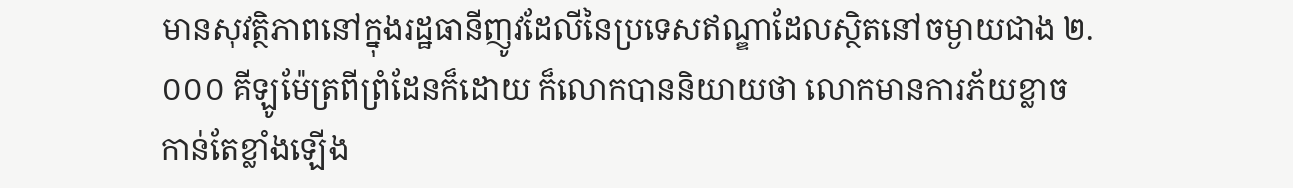មានសុវត្ថិភាពនៅក្នុងរដ្ឋធានីញូវដែលីនៃប្រទេសឥណ្ឌាដែលស្ថិតនៅចម្ងាយជាង ២.០០០ គីឡូម៉ែត្រពីព្រំដែនក៏ដោយ ក៏លោកបាននិយាយថា លោកមានការភ័យខ្លាចកាន់តែខ្លាំងឡើង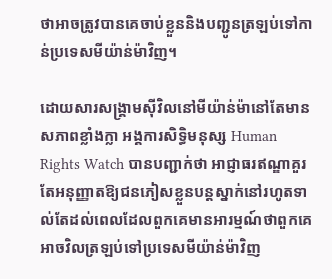ថាអាចត្រូវបានគេចាប់ខ្លួននិងបញ្ជូនត្រឡប់ទៅកាន់ប្រទេសមីយ៉ាន់ម៉ាវិញ។

ដោយសារសង្គ្រាមស៊ីវិលនៅមីយ៉ាន់ម៉ានៅតែមានសភាពខ្លាំងក្លា អង្គការសិទ្ធិមនុស្ស Human Rights Watch បានបញ្ជាក់ថា អាជ្ញាធរឥណ្ឌាគួរតែអនុញ្ញាតឱ្យជនភៀសខ្លួនបន្តស្នាក់នៅរហូតទាល់តែដល់ពេលដែលពួកគេមានអារម្មណ៍ថាពួកគេអាចវិលត្រឡប់ទៅប្រទេសមីយ៉ាន់ម៉ាវិញ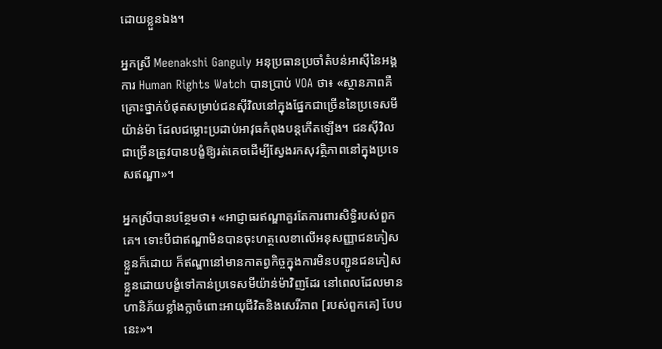ដោយខ្លួនឯង។

អ្នកស្រី Meenakshi Ganguly អនុប្រធានប្រចាំតំបន់អាស៊ីនៃអង្គការ Human Rights Watch បានប្រាប់ VOA ថា៖ «ស្ថានភាពគឺគ្រោះថ្នាក់បំផុតសម្រាប់ជនស៊ីវិលនៅក្នុងផ្នែកជាច្រើននៃប្រទេសមីយ៉ាន់ម៉ា ដែលជម្លោះប្រដាប់អាវុធកំពុងបន្តកើតឡើង។ ជនស៊ីវិលជាច្រើនត្រូវបានបង្ខំឱ្យរត់គេចដើម្បីស្វែងរកសុវត្ថិភាពនៅក្នុងប្រទេសឥណ្ឌា»។

អ្នកស្រីបានបន្ថែមថា៖ «អាជ្ញាធរឥណ្ឌាគួរតែការពារសិទ្ធិរបស់ពួកគេ។ ទោះបីជាឥណ្ឌាមិនបានចុះហត្ថលេខាលើអនុសញ្ញាជនភៀសខ្លួនក៏ដោយ ក៏ឥណ្ឌានៅមានកាតព្វកិច្ចក្នុងការមិនបញ្ជូនជនភៀសខ្លួនដោយបង្ខំទៅកាន់ប្រទេសមីយ៉ាន់ម៉ាវិញដែរ នៅពេលដែលមានហានិភ័យខ្លាំងក្លាចំពោះអាយុជីវិតនិងសេរីភាព [របស់ពួកគេ] បែបនេះ»។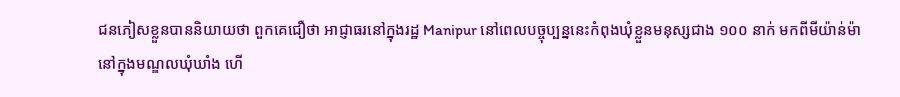ជនភៀសខ្លួនបាននិយាយថា ពួកគេជឿថា អាជ្ញាធរនៅក្នុងរដ្ឋ Manipur នៅពេលបច្ចុប្បន្ននេះកំពុងឃុំខ្លួនមនុស្សជាង ១០០ នាក់ មកពីមីយ៉ាន់ម៉ានៅក្នុងមណ្ឌលឃុំឃាំង ហើ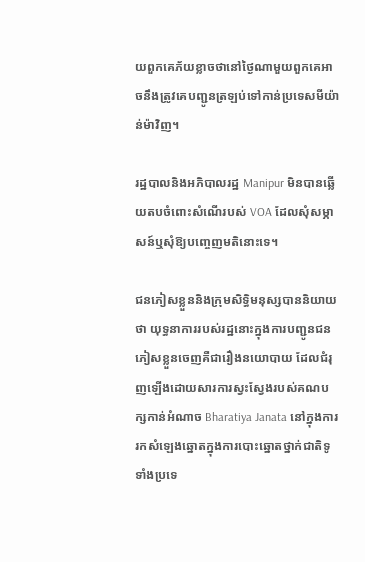យពួកគេភ័យខ្លាចថានៅថ្ងៃណាមួយពួកគេអាចនឹងត្រូវគេបញ្ជូនត្រឡប់ទៅកាន់ប្រទេសមីយ៉ាន់ម៉ាវិញ។

រដ្ឋបាលនិងអភិបាលរដ្ឋ Manipur មិនបានឆ្លើយតបចំពោះសំណើរបស់ VOA ដែលសុំសម្ភាសន៍ឬសុំឱ្យបញ្ចេញមតិនោះទេ។

ជនភៀសខ្លួននិងក្រុមសិទ្ធិមនុស្សបាននិយាយថា យុទ្ធនាការរបស់រដ្ឋនោះក្នុងការបញ្ជូនជនភៀសខ្លួនចេញគឺជារឿងនយោបាយ ដែលជំរុញឡើងដោយសារការស្វះស្វែងរបស់គណបក្សកាន់អំណាច Bharatiya Janata នៅក្នុងការរកសំឡេងឆ្នោតក្នុងការបោះឆ្នោតថ្នាក់ជាតិទូទាំងប្រទេ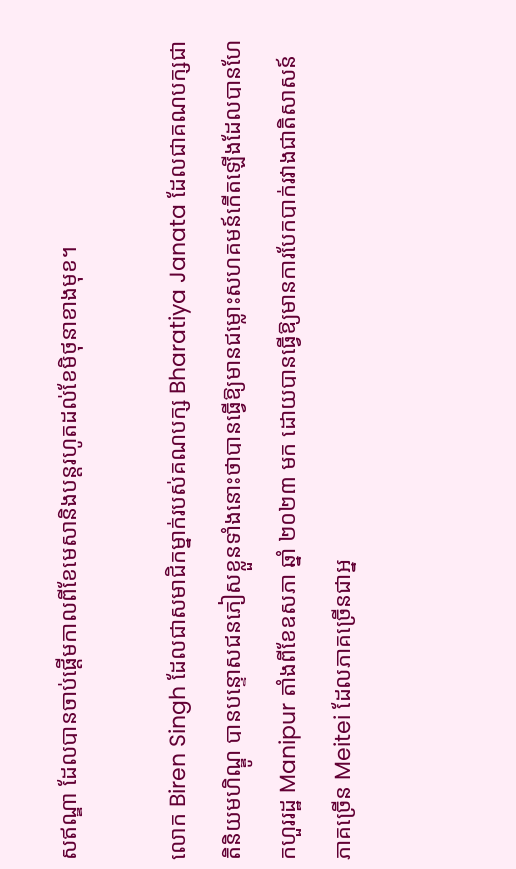សឥណ្ឌា ដែលបានចាប់ផ្តើមកាលពីខែមេសានិងបន្តរហូតដល់ខែមិថុនាខាងមុខ។

លោក Biren Singh ដែលជាសមាជិកម្នាក់របស់គណបក្ស Bharatiya Janata ដែលជាគណបក្សជាតិនិយមហិណ្ឌូ បានបន្ទោសជនភៀសខ្លួនទាំងនោះថាបានធ្វើឱ្យមានជម្លោះសហគមន៍កើតឡើងដែលបានហែកហួររដ្ឋ Manipur តាំងពីខែឧសភា ឆ្នាំ ២០២៣ មក ដោយបានធ្វើឱ្យមានការបែកបាក់រវាងជាតិសាសន៍ភាគច្រើន Meitei ដែលភាគច្រើនជាអ្ន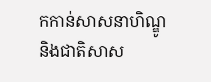កកាន់សាសនាហិណ្ឌូ និងជាតិសាស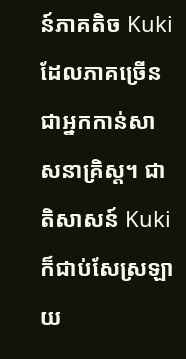ន៍ភាគតិច Kuki ដែលភាគច្រើនជាអ្នកកាន់សាសនាគ្រិស្ត។ ជាតិសាសន៍ Kuki ក៏ជាប់សែស្រឡាយ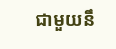ជាមួយនឹ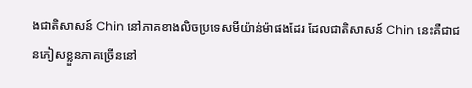ងជាតិសាសន៍ Chin នៅភាគខាងលិចប្រទេសមីយ៉ាន់ម៉ាផងដែរ ដែលជាតិសាសន៍ Chin នេះគឺជាជនភៀសខ្លួនភាគច្រើននៅ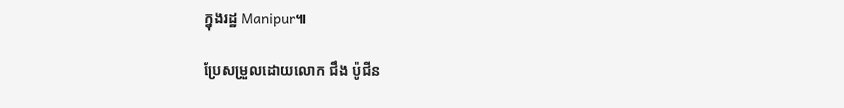ក្នុងរដ្ឋ Manipur៕

ប្រែសម្រួលដោយលោក ជឹង ប៉ូជីន